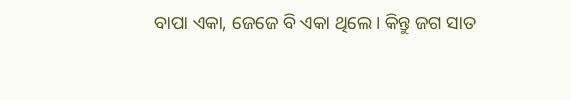ବାପା ଏକା, ଜେଜେ ବି ଏକା ଥିଲେ। କିନ୍ତୁ ଜଗ ସାତ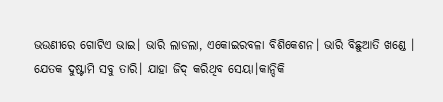ଭଉଣୀରେ ଗୋଟିଏ ଭାଇ। ଭାରି ଲାଡଲା, ଏକୋଇରବଳା ବିଶିକେଶନ। ଭାରି ବିଛୁଆତି ଖଣ୍ଡେ । ଯେତକ ଦୁଷ୍ଟାମି ସବୁ ତାରି। ଯାହା ଜିଦ୍ କରିଥିବ ସେୟା।କାନ୍ଦିକି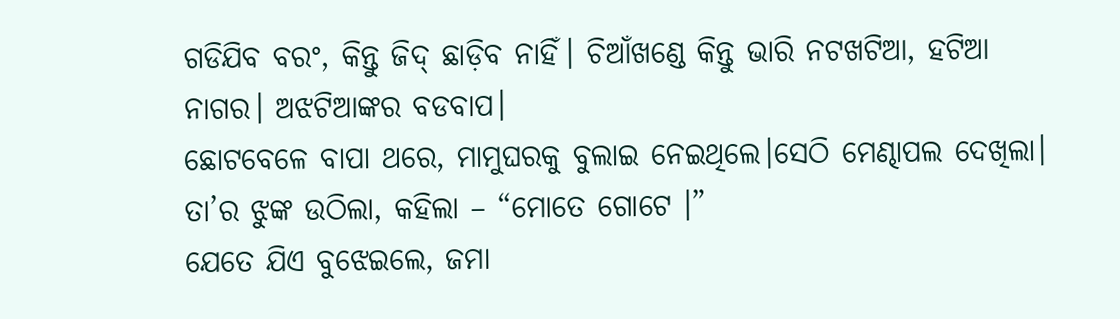ଗଡିଯିବ ବରଂ, କିନ୍ତୁ ଜିଦ୍ ଛାଡ଼ିବ ନାହିଁ। ଚିଆଁଖଣ୍ଡେ କିନ୍ତୁ ଭାରି ନଟଖଟିଆ, ହଟିଆ ନାଗର। ଅଝଟିଆଙ୍କର ବଡବାପ।
ଛୋଟବେଳେ ବାପା ଥରେ, ମାମୁଘରକୁ ବୁଲାଇ ନେଇଥିଲେ।ସେଠି ମେଣ୍ଢାପଲ ଦେଖିଲା। ତା’ର ଝୁଙ୍କ ଉଠିଲା, କହିଲା – “ମୋତେ ଗୋଟେ ।”
ଯେତେ ଯିଏ ବୁଝେଇଲେ, ଜମା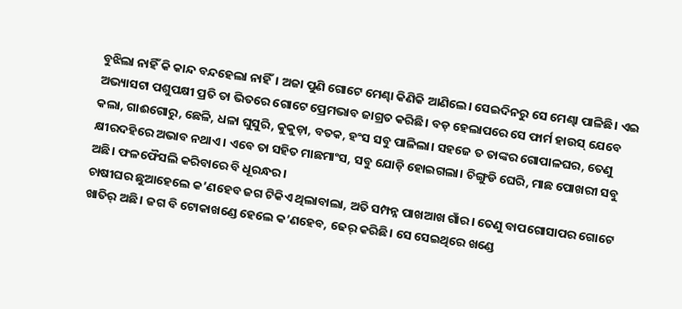ବୁଝିଲା ନାହିଁ କି କାନ୍ଦ ବନ୍ଦହେଲା ନାହିଁ। ଅଜା ପୁଣି ଗୋଟେ ମେଣ୍ଢା କିଣିକି ଆଣିଲେ। ସେଇଦିନରୁ ସେ ମେଣ୍ଢା ପାଳିଛି। ଏଇ ଅଭ୍ୟାସଟା ପଶୁପକ୍ଷୀ ପ୍ରତି ତା ଭିତରେ ଗୋଟେ ପ୍ରେମଭାବ ଜାଗ୍ରତ କରିଛି। ବଡ଼ ହେଲାପରେ ସେ ଫାର୍ମ ହାଉସ୍ ଯେବେ କଲା, ଗାଈଗୋରୁ, ଛେଳି, ଧଳା ଘୁସୁରି, କୁକୁଡ଼ା, ବତକ, ହଂସ ସବୁ ପାଳିଲା। ସହଜେ ତ ତାଙ୍କର ଗୋପାଳଘର, ତେଣୁ କ୍ଷୀରଦହିରେ ଅଭାବ ନଥାଏ। ଏବେ ତା ସହିତ ମାଛମାଂସ, ସବୁ ଯୋଡ଼ି ହୋଇଗଲା। ଚିଙ୍ଗୁଡି ଘେରି, ମାଛ ପୋଖରୀ ସବୁ ଅଛି। ଫଳଫୈସଲି କରିବାରେ ବି ଧୂରନ୍ଧର।
ଚାଷୀଘର ଛୁଆହେଲେ କ’ଣହେବ ଜଗ ଟିକିଏ ଥିଲାବାଲା, ଅତି ସମ୍ପନ୍ନ ପାଖଆଖ ଗାଁର। ତେଣୁ ବାପଗୋସାପର ଗୋଟେ ଖାତିର୍ ଅଛି। ଜଗ ବି ଟୋକାଖଣ୍ଡେ ହେଲେ କ’ଣହେବ, ଢେର୍ କରିଛି। ସେ ସେଇଥିରେ ଖଣ୍ଡେ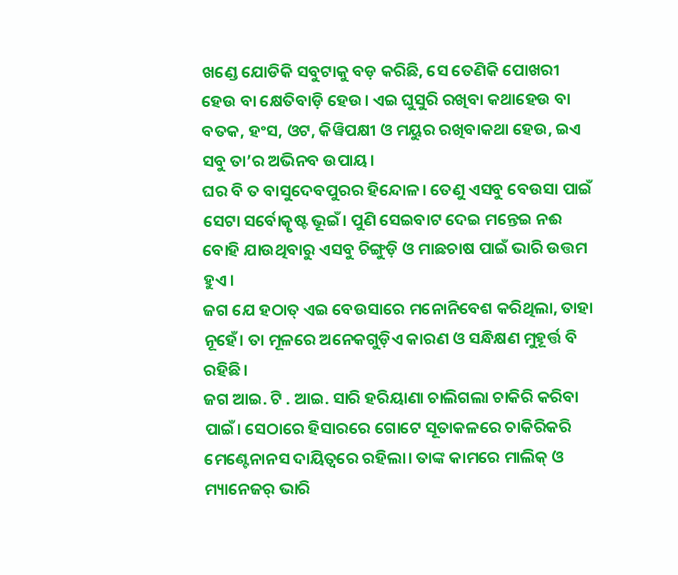ଖଣ୍ଡେ ଯୋଡିକି ସବୁଟାକୁ ବଡ଼ କରିଛି, ସେ ତେଣିକି ପୋଖରୀ ହେଉ ବା କ୍ଷେତିବାଡ଼ି ହେଉ। ଏଇ ଘୁସୁରି ରଖିବା କଥାହେଉ ବା ବତକ, ହଂସ, ଓଟ, କିୱିପକ୍ଷୀ ଓ ମୟୁର ରଖିବାକଥା ହେଉ, ଇଏ ସବୁ ତା’ର ଅଭିନବ ଉପାୟ।
ଘର ବି ତ ବାସୁଦେବପୁରର ହିନ୍ଦୋଳ। ତେଣୁ ଏସବୁ ବେଉସା ପାଇଁ ସେଟା ସର୍ବୋତ୍କୃଷ୍ଟ ଭୂଇଁ। ପୁଣି ସେଇବାଟ ଦେଇ ମନ୍ତେଇ ନଈ ବୋହି ଯାଉଥିବାରୁ ଏସବୁ ଚିଙ୍ଗୁଡ଼ି ଓ ମାଛଚାଷ ପାଇଁ ଭାରି ଉତ୍ତମ ହୁଏ।
ଜଗ ଯେ ହଠାତ୍ ଏଇ ବେଉସାରେ ମନୋନିବେଶ କରିଥିଲା, ତାହା ନୂହେଁ। ତା ମୂଳରେ ଅନେକଗୁଡ଼ିଏ କାରଣ ଓ ସନ୍ଧିକ୍ଷଣ ମୁହୂର୍ତ୍ତ ବି ରହିଛି।
ଜଗ ଆଇ. ଟି . ଆଇ. ସାରି ହରିୟାଣା ଚାଲିଗଲା ଚାକିରି କରିବା ପାଇଁ। ସେଠାରେ ହିସାରରେ ଗୋଟେ ସୂତାକଳରେ ଚାକିରିକରି ମେଣ୍ଟେନାନସ ଦାୟିତ୍ଵରେ ରହିଲା। ତାଙ୍କ କାମରେ ମାଲିକ୍ ଓ ମ୍ୟାନେଜର୍ ଭାରି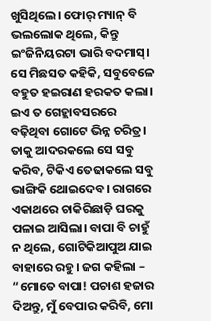ଖୁସିଥିଲେ। ଫୋର୍ ମ୍ୟାନ୍ ବି ଭଲଲୋକ ଥିଲେ, କିନ୍ତୁ ଇଂଜିନିୟରଟା ଭାରି ବଦମାସ୍। ସେ ମିଛସତ କହିକି, ସବୁବେଳେ ବହୁତ ହଇରାଣ ହରକତ କଲା। ଇଏ ତ ଗେହ୍ଲାବସରରେ ବଢ଼ିଥିବା ଗୋଟେ ଭିନ୍ନ ଚରିତ୍ର। ତାକୁ ଆଦରକଲେ ସେ ସବୁ କରିବ, ଟିକିଏ ତେଢାକଲେ ସବୁ ଭାଙ୍ଗିକି ଥୋଇଦେବ। ରାଗରେ ଏକାଥରେ ଚାକିରିଛାଡ଼ି ଘରକୁ ପଳାଇ ଆସିଲା। ବାପା ବି ଚାହୁଁ ନ ଥିଲେ, ଗୋଟିକିଆପୁଅ ଯାଇ ବାହାରେ ରହୁ। ଜଗ କହିଲା – “ମୋତେ ବାପା! ପଚାଶ ହଜାର ଦିଅନ୍ତୁ, ମୁଁ ବେପାର କରିବି, ମୋ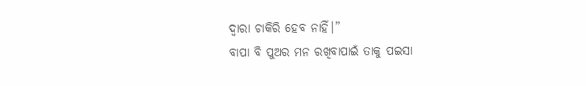ଦ୍ୱାରା ଚାକିରି ହେବ ନାହିଁ।”
ବାପା ବି ପୁଅର ମନ ରଖିବାପାଇଁ ତାକୁ ପଇସା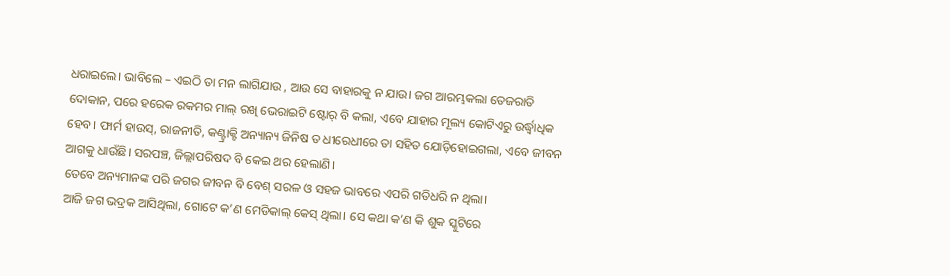ଧରାଇଲେ। ଭାବିଲେ – ଏଇଠି ତା ମନ ଲାଗିଯାଉ , ଆଉ ସେ ବାହାରକୁ ନ ଯାଉ। ଜଗ ଆରମ୍ଭକଲା ତେଜରାତି ଦୋକାନ, ପରେ ହରେକ ରକମର ମାଲ୍ ରଖି ଭେରାଇଟି ଷ୍ଟୋର୍ ବି କଲା, ଏବେ ଯାହାର ମୂଲ୍ୟ କୋଟିଏରୁ ଉର୍ଦ୍ଧ୍ୱାଧିକ ହେବ। ଫାର୍ମ ହାଉସ୍, ରାଜନୀତି, କଣ୍ଟ୍ରାକ୍ଟି ଅନ୍ୟାନ୍ୟ ଜିନିଷ ତ ଧୀରେଧୀରେ ତା ସହିତ ଯୋଡ଼ିହୋଇଗଲା, ଏବେ ଜୀବନ ଆଗକୁ ଧାଉଁଛି। ସରପଞ୍ଚ, ଜିଲ୍ଲାପରିଷଦ ବି କେଇ ଥର ହେଲାଣି।
ତେବେ ଅନ୍ୟମାନଙ୍କ ପରି ଜଗର ଜୀବନ ବି ବେଶ୍ ସରଳ ଓ ସହଜ ଭାବରେ ଏପରି ଗତିଧରି ନ ଥିଲା।
ଆଜି ଜଗ ଭଦ୍ରକ ଆସିଥିଲା, ଗୋଟେ କ’ଣ ମେଡିକାଲ୍ କେସ୍ ଥିଲା। ସେ କଥା କ’ଣ କି ଶୁକ ସ୍କୁଟିରେ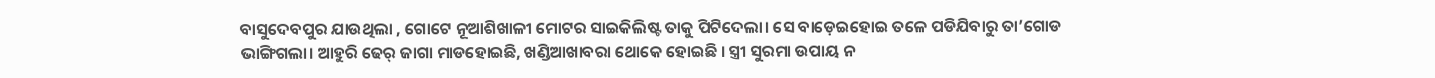ବାସୁଦେବପୁର ଯାଉଥିଲା , ଗୋଟେ ନୂଆଶିଖାଳୀ ମୋଟର ସାଇକିଲିଷ୍ଟ ତାକୁ ପିଟିଦେଲା। ସେ ବାଡ଼େଇହୋଇ ତଳେ ପଡିଯିବାରୁ ତା’ଗୋଡ ଭାଙ୍ଗିଗଲା। ଆହୁରି ଢେର୍ ଜାଗା ମାଡହୋଇଛି, ଖଣ୍ଡିଆଖାବରା ଥୋକେ ହୋଇଛି । ସ୍ତ୍ରୀ ସୁରମା ଉପାୟ ନ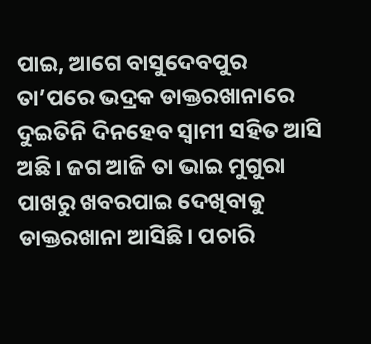ପାଇ, ଆଗେ ବାସୁଦେବପୁର ତା’ପରେ ଭଦ୍ରକ ଡାକ୍ତରଖାନାରେ ଦୁଇତିନି ଦିନହେବ ସ୍ଵାମୀ ସହିତ ଆସି ଅଛି। ଜଗ ଆଜି ତା ଭାଇ ମୁଗୁରା ପାଖରୁ ଖବରପାଇ ଦେଖିବାକୁ ଡାକ୍ତରଖାନା ଆସିଛି। ପଚାରି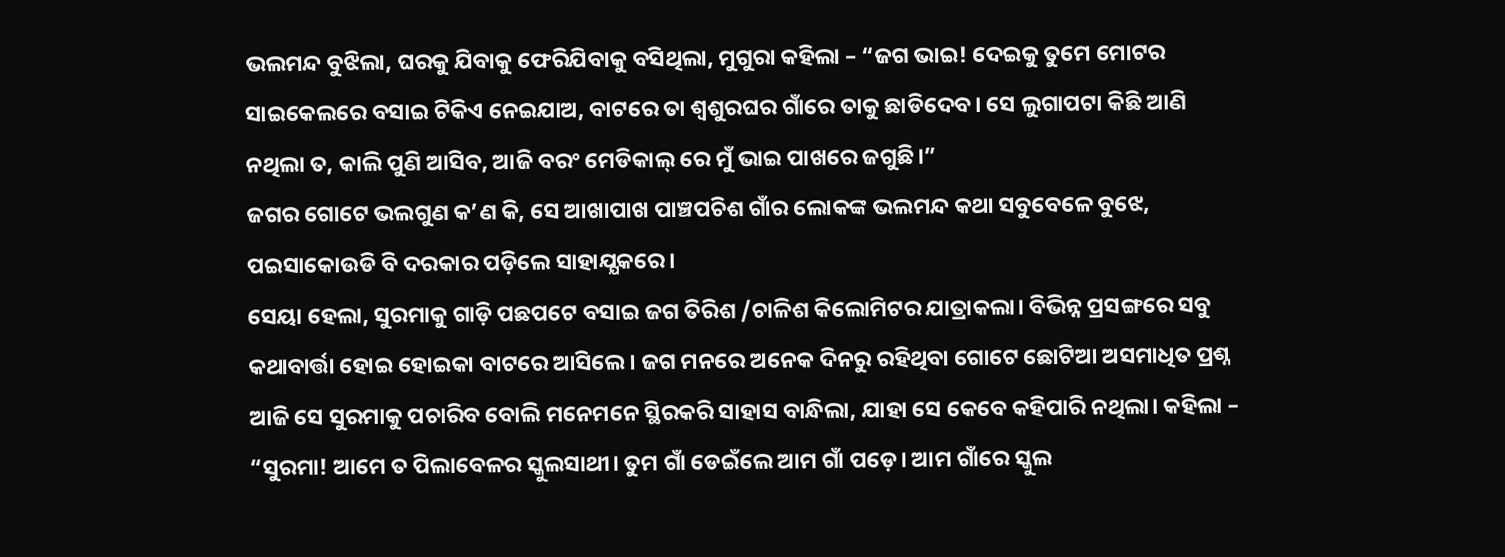ଭଲମନ୍ଦ ବୁଝିଲା, ଘରକୁ ଯିବାକୁ ଫେରିଯିବାକୁ ବସିଥିଲା, ମୁଗୁରା କହିଲା – “ଜଗ ଭାଇ! ଦେଇକୁ ତୁମେ ମୋଟର ସାଇକେଲରେ ବସାଇ ଟିକିଏ ନେଇଯାଅ, ବାଟରେ ତା ଶ୍ୱଶୁରଘର ଗାଁରେ ତାକୁ ଛାଡିଦେବ। ସେ ଲୁଗାପଟା କିଛି ଆଣି ନଥିଲା ତ, କାଲି ପୁଣି ଆସିବ, ଆଜି ବରଂ ମେଡିକାଲ୍ ରେ ମୁଁ ଭାଇ ପାଖରେ ଜଗୁଛି।”
ଜଗର ଗୋଟେ ଭଲଗୁଣ କ’ଣ କି, ସେ ଆଖାପାଖ ପାଞ୍ଚପଚିଶ ଗାଁର ଲୋକଙ୍କ ଭଲମନ୍ଦ କଥା ସବୁବେଳେ ବୁଝେ, ପଇସାକୋଉଡି ବି ଦରକାର ପଡ଼ିଲେ ସାହାଯ୍ଯକରେ ।
ସେୟା ହେଲା, ସୁରମାକୁ ଗାଡ଼ି ପଛପଟେ ବସାଇ ଜଗ ତିରିଶ /ଚାଳିଶ କିଲୋମିଟର ଯାତ୍ରାକଲା। ବିଭିନ୍ନ ପ୍ରସଙ୍ଗରେ ସବୁ କଥାବାର୍ତ୍ତା ହୋଇ ହୋଇକା ବାଟରେ ଆସିଲେ। ଜଗ ମନରେ ଅନେକ ଦିନରୁ ରହିଥିବା ଗୋଟେ ଛୋଟିଆ ଅସମାଧିତ ପ୍ରଶ୍ନ ଆଜି ସେ ସୁରମାକୁ ପଚାରିବ ବୋଲି ମନେମନେ ସ୍ଥିରକରି ସାହାସ ବାନ୍ଧିଲା, ଯାହା ସେ କେବେ କହିପାରି ନଥିଲା। କହିଲା – “ସୁରମା! ଆମେ ତ ପିଲାବେଳର ସ୍କୁଲସାଥୀ। ତୁମ ଗାଁ ଡେଇଁଲେ ଆମ ଗାଁ ପଡ଼େ। ଆମ ଗାଁରେ ସ୍କୁଲ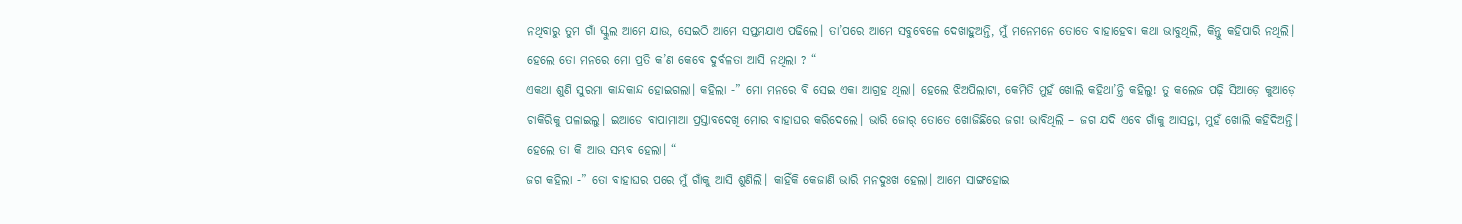ନଥିବାରୁ ତୁମ ଗାଁ ସ୍କୁଲ ଆମେ ଯାଉ, ସେଇଠି ଆମେ ସପ୍ତମଯାଏ ପଢିଲେ। ତା’ପରେ ଆମେ ସବୁବେଳେ ଦେଖାହୁଅନ୍ତି, ମୁଁ ମନେମନେ ତୋତେ ବାହାହେବା କଥା ଭାବୁଥିଲି, କିନ୍ତୁ କହିପାରି ନଥିଲି। ହେଲେ ତୋ ମନରେ ମୋ ପ୍ରତି କ’ଣ କେବେ ଦୁର୍ବଳତା ଆସି ନଥିଲା ? “
ଏକଥା ଶୁଣି ସୁରମା କାନ୍ଦକାନ୍ଦ ହୋଇଗଲା। କହିଲା -” ମୋ ମନରେ ବି ସେଇ ଏକା ଆଗ୍ରହ ଥିଲା। ହେଲେ ଝିଅପିଲାଟା, କେମିତି ମୁହଁ ଖୋଲି କହିଥା’ନ୍ତି କହିଲୁ! ତୁ କଲେଜ ପଢ଼ି ସିଆଡ଼େ କୁଆଡ଼େ ଚାକିରିକୁ ପଳାଇଲୁ। ଇଆଡେ ବାପାମାଆ ପ୍ରସ୍ତାବଦେଖି ମୋର ବାହାଘର କରିଦେଲେ। ଭାରି ଜୋର୍ ତୋତେ ଖୋଜିଛିରେ ଜଗ! ଭାବିଥିଲି – ଜଗ ଯଦି ଏବେ ଗାଁକୁ ଆସନ୍ତା, ମୁହଁ ଖୋଲି କହିଦିଅନ୍ତି। ହେଲେ ତା କି ଆଉ ସମ୍ଭବ ହେଲା। “
ଜଗ କହିଲା -” ତୋ ବାହାଘର ପରେ ମୁଁ ଗାଁକୁ ଆସି ଶୁଣିଲି। କାହିଁକି କେଜାଣି ଭାରି ମନଦୁଃଖ ହେଲା। ଆମେ ସାଙ୍ଗହୋଇ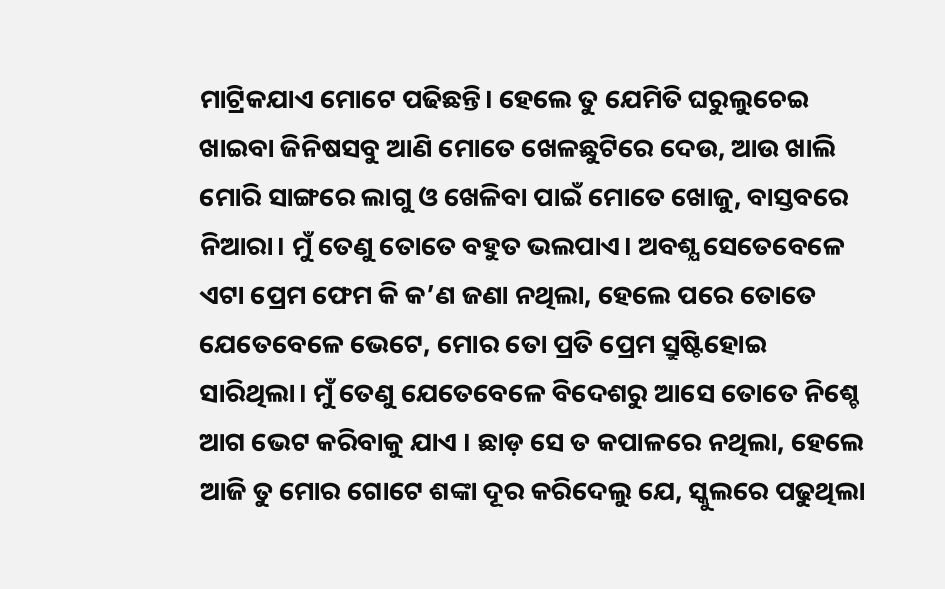ମାଟ୍ରିକଯାଏ ମୋଟେ ପଢିଛନ୍ତି। ହେଲେ ତୁ ଯେମିତି ଘରୁଲୁଚେଇ ଖାଇବା ଜିନିଷସବୁ ଆଣି ମୋତେ ଖେଳଛୁଟିରେ ଦେଉ, ଆଉ ଖାଲି ମୋରି ସାଙ୍ଗରେ ଲାଗୁ ଓ ଖେଳିବା ପାଇଁ ମୋତେ ଖୋଜୁ, ବାସ୍ତବରେ ନିଆରା। ମୁଁ ତେଣୁ ତୋତେ ବହୁତ ଭଲପାଏ। ଅବଶ୍ଯ ସେତେବେଳେ ଏଟା ପ୍ରେମ ଫେମ କି କ’ଣ ଜଣା ନଥିଲା, ହେଲେ ପରେ ତୋତେ ଯେତେବେଳେ ଭେଟେ, ମୋର ତୋ ପ୍ରତି ପ୍ରେମ ସ୍ରୁଷ୍ଟିହୋଇ ସାରିଥିଲା। ମୁଁ ତେଣୁ ଯେତେବେଳେ ବିଦେଶରୁ ଆସେ ତୋତେ ନିଶ୍ଚେ ଆଗ ଭେଟ କରିବାକୁ ଯାଏ । ଛାଡ଼ ସେ ତ କପାଳରେ ନଥିଲା, ହେଲେ ଆଜି ତୁ ମୋର ଗୋଟେ ଶଙ୍କା ଦୂର କରିଦେଲୁ ଯେ, ସ୍କୁଲରେ ପଢୁଥିଲା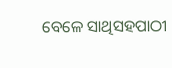ବେଳେ ସାଥିସହପାଠୀ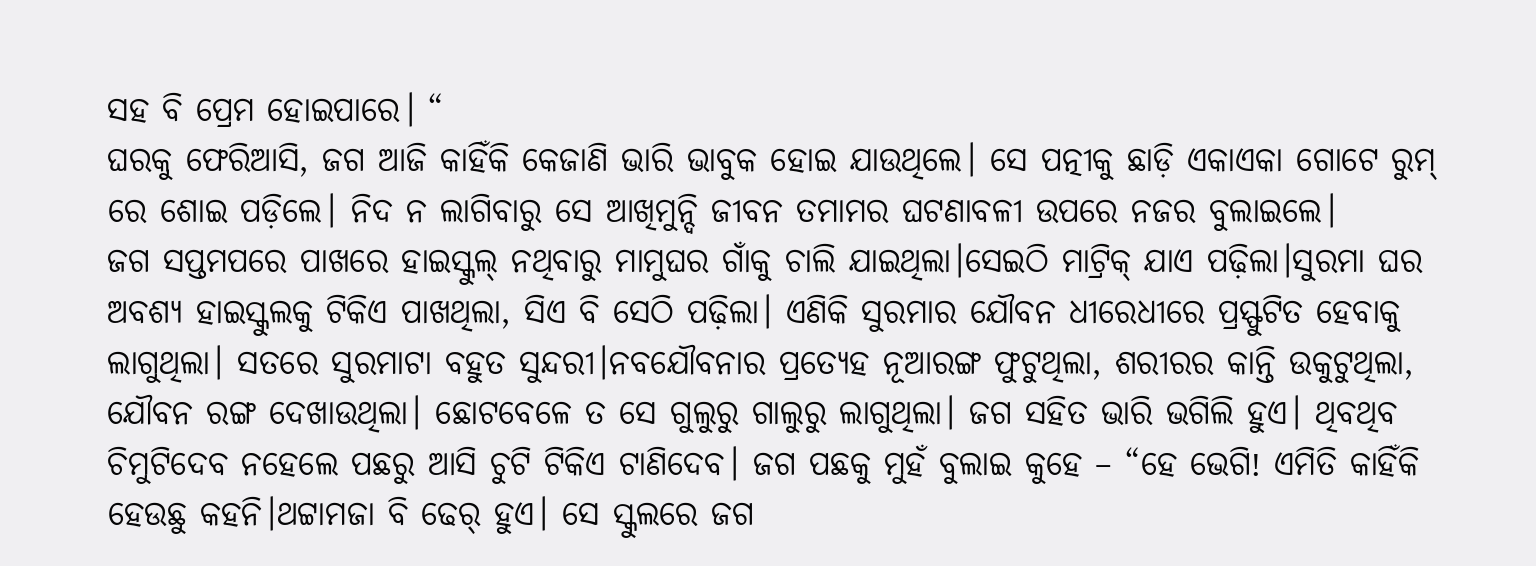ସହ ବି ପ୍ରେମ ହୋଇପାରେ। “
ଘରକୁ ଫେରିଆସି, ଜଗ ଆଜି କାହିଁକି କେଜାଣି ଭାରି ଭାବୁକ ହୋଇ ଯାଉଥିଲେ। ସେ ପତ୍ନୀକୁ ଛାଡ଼ି ଏକାଏକା ଗୋଟେ ରୁମ୍ ରେ ଶୋଇ ପଡ଼ିଲେ। ନିଦ ନ ଲାଗିବାରୁ ସେ ଆଖିମୁନ୍ଦି ଜୀବନ ତମାମର ଘଟଣାବଳୀ ଉପରେ ନଜର ବୁଲାଇଲେ।
ଜଗ ସପ୍ତମପରେ ପାଖରେ ହାଇସ୍କୁଲ୍ ନଥିବାରୁ ମାମୁଘର ଗାଁକୁ ଚାଲି ଯାଇଥିଲା।ସେଇଠି ମାଟ୍ରିକ୍ ଯାଏ ପଢ଼ିଲା।ସୁରମା ଘର ଅବଶ୍ଯ ହାଇସ୍କୁଲକୁ ଟିକିଏ ପାଖଥିଲା, ସିଏ ବି ସେଠି ପଢ଼ିଲା। ଏଣିକି ସୁରମାର ଯୌବନ ଧୀରେଧୀରେ ପ୍ରସ୍ଫୁଟିତ ହେବାକୁ ଲାଗୁଥିଲା। ସତରେ ସୁରମାଟା ବହୁତ ସୁନ୍ଦରୀ।ନବଯୌବନାର ପ୍ରତ୍ୟେହ ନୂଆରଙ୍ଗ ଫୁଟୁଥିଲା, ଶରୀରର କାନ୍ତି ଉକୁଟୁଥିଲା, ଯୌବନ ରଙ୍ଗ ଦେଖାଉଥିଲା। ଛୋଟବେଳେ ତ ସେ ଗୁଲୁରୁ ଗାଲୁରୁ ଲାଗୁଥିଲା। ଜଗ ସହିତ ଭାରି ଭଗିଲି ହୁଏ। ଥିବଥିବ ଚିମୁଟିଦେବ ନହେଲେ ପଛରୁ ଆସି ଚୁଟି ଟିକିଏ ଟାଣିଦେବ। ଜଗ ପଛକୁ ମୁହଁ ବୁଲାଇ କୁହେ – “ହେ ଭେଗି! ଏମିତି କାହିଁକି ହେଉଛୁ କହନି।ଥଟ୍ଟାମଜା ବି ଢେର୍ ହୁଏ। ସେ ସ୍କୁଲରେ ଜଗ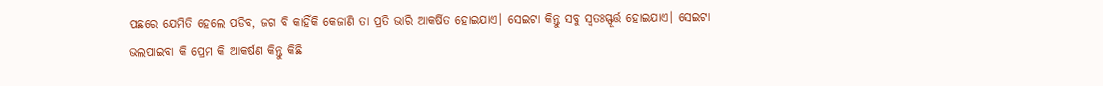ପଛରେ ଯେମିତି ହେଲେ ପଡିବ, ଜଗ ବି କାହିଁକି କେଜାଣି ତା ପ୍ରତି ଭାରି ଆକର୍ଷିତ ହୋଇଯାଏ। ସେଇଟା କିନ୍ତୁ ସବୁ ସ୍ୱତଃସ୍ଫୂର୍ତ୍ତ ହୋଇଯାଏ। ସେଇଟା ଭଲପାଇବା କି ପ୍ରେମ କି ଆକର୍ଷଣ କିନ୍ତୁ କିଛି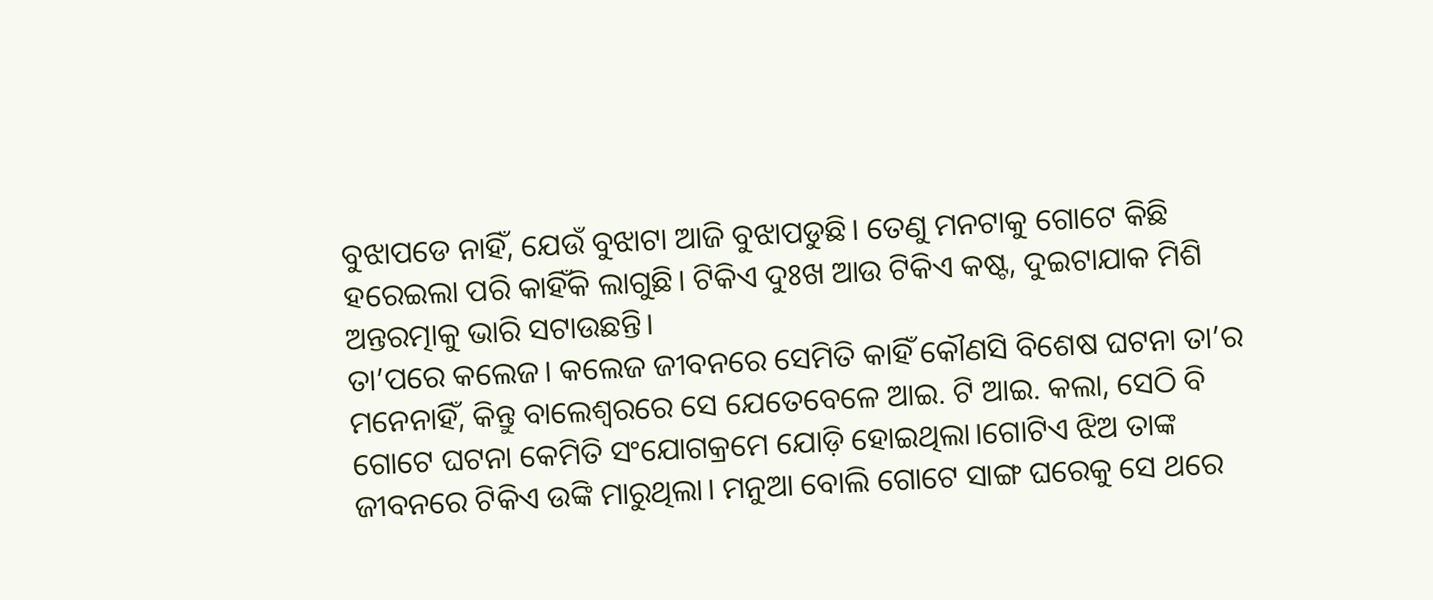ବୁଝାପଡେ ନାହିଁ, ଯେଉଁ ବୁଝାଟା ଆଜି ବୁଝାପଡୁଛି। ତେଣୁ ମନଟାକୁ ଗୋଟେ କିଛି ହରେଇଲା ପରି କାହିଁକି ଲାଗୁଛି। ଟିକିଏ ଦୁଃଖ ଆଉ ଟିକିଏ କଷ୍ଟ, ଦୁଇଟାଯାକ ମିଶି ଅନ୍ତରତ୍ମାକୁ ଭାରି ସଟାଉଛନ୍ତି।
ତା’ପରେ କଲେଜ। କଲେଜ ଜୀବନରେ ସେମିତି କାହିଁ କୌଣସି ବିଶେଷ ଘଟନା ତା’ର ମନେନାହିଁ, କିନ୍ତୁ ବାଲେଶ୍ଵରରେ ସେ ଯେତେବେଳେ ଆଇ. ଟି ଆଇ. କଲା, ସେଠି ବି ଗୋଟେ ଘଟନା କେମିତି ସଂଯୋଗକ୍ରମେ ଯୋଡ଼ି ହୋଇଥିଲା।ଗୋଟିଏ ଝିଅ ତାଙ୍କ ଜୀବନରେ ଟିକିଏ ଉଙ୍କି ମାରୁଥିଲା। ମନୁଆ ବୋଲି ଗୋଟେ ସାଙ୍ଗ ଘରେକୁ ସେ ଥରେ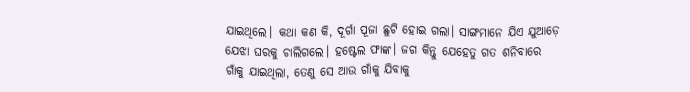ଯାଇଥିଲେ। କଥା କଣ କି, ଦୂର୍ଗା ପୂଜା ଛୁଟି ହୋଇ ଗଲା। ସାଙ୍ଗମାନେ ଯିଏ ଯୁଆଡ଼େ ଯେଝା ଘରକୁ ଚାଲିଗଲେ। ହଷ୍ଟେଲ ଫାଙ୍କ। ଜଗ କିନ୍ତୁ ଯେହେତୁ ଗତ ଶନିବାରେ ଗାଁକୁ ଯାଇଥିଲା, ତେଣୁ ସେ ଆଉ ଗାଁକୁ ଯିବାକୁ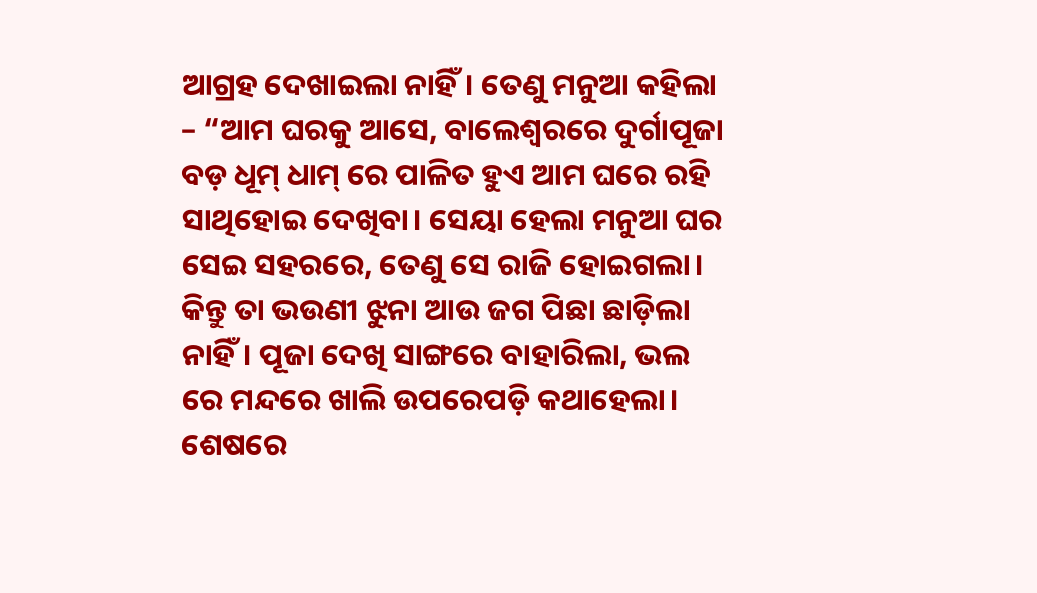ଆଗ୍ରହ ଦେଖାଇଲା ନାହିଁ। ତେଣୁ ମନୁଆ କହିଲା – “ଆମ ଘରକୁ ଆସେ, ବାଲେଶ୍ଵରରେ ଦୁର୍ଗାପୂଜା ବଡ଼ ଧୂମ୍ ଧାମ୍ ରେ ପାଳିତ ହୁଏ ଆମ ଘରେ ରହି ସାଥିହୋଇ ଦେଖିବା। ସେୟା ହେଲା ମନୁଆ ଘର ସେଇ ସହରରେ, ତେଣୁ ସେ ରାଜି ହୋଇଗଲା। କିନ୍ତୁ ତା ଭଉଣୀ ଝୁନା ଆଉ ଜଗ ପିଛା ଛାଡ଼ିଲା ନାହିଁ। ପୂଜା ଦେଖି ସାଙ୍ଗରେ ବାହାରିଲା, ଭଲ ରେ ମନ୍ଦରେ ଖାଲି ଉପରେପଡ଼ି କଥାହେଲା। ଶେଷରେ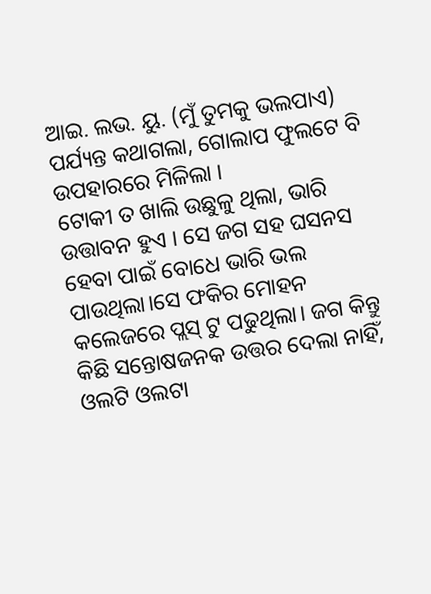ଆଇ. ଲଭ. ୟୁ. (ମୁଁ ତୁମକୁ ଭଲପାଏ) ପର୍ଯ୍ୟନ୍ତ କଥାଗଲା, ଗୋଲାପ ଫୁଲଟେ ବି ଉପହାରରେ ମିଳିଲା ।
ଟୋକୀ ତ ଖାଲି ଉଛୁଳୁ ଥିଲା, ଭାରି ଉତ୍ତାବନ ହୁଏ । ସେ ଜଗ ସହ ଘସନସ ହେବା ପାଇଁ ବୋଧେ ଭାରି ଭଲ ପାଉଥିଲା।ସେ ଫକିର ମୋହନ କଲେଜରେ ପ୍ଲସ୍ ଟୁ ପଢୁଥିଲା। ଜଗ କିନ୍ତୁ କିଛି ସନ୍ତୋଷଜନକ ଉତ୍ତର ଦେଲା ନାହିଁ, ଓଲଟି ଓଲଟା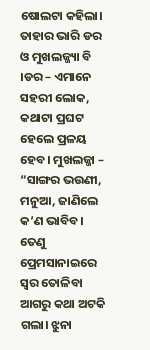ଷୋଲଟା କହିଲା। ତାହାର ଭାରି ଡର ଓ ମୁଖଲଜ୍ଜ୍ୟା ବି ।ଡର – ଏମାନେ ସହରୀ ଲୋକ, କଥାଟା ପ୍ରଘଟ ହେଲେ ପ୍ରଳୟ ହେବ। ମୁଖଲଜ୍ଜା – “ସାଙ୍ଗର ଭଉଣୀ, ମନୁଆ, ଜାଣିଲେ କ’ଣ ଭାବିବ। ତେଣୁ ପ୍ରେମସାନାଇରେ ସ୍ଵର ତୋଳିବା ଆଗରୁ କଥା ଅଟକି ଗଲା। ଝୁନା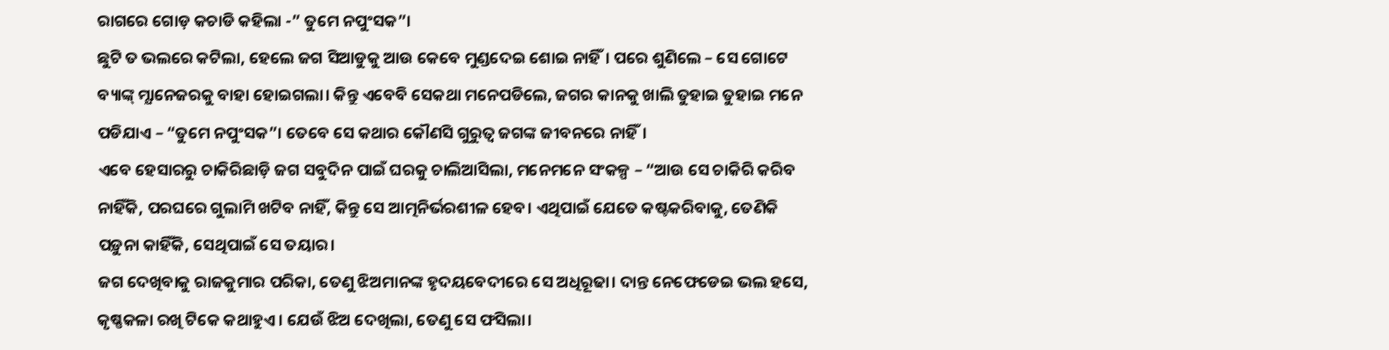ରାଗରେ ଗୋଡ଼ କଚାଡି କହିଲା -” ତୁମେ ନପୁଂସକ”।
ଛୁଟି ତ ଭଲରେ କଟିଲା, ହେଲେ ଜଗ ସିଆଡୁକୁ ଆଉ କେବେ ମୁଣ୍ଡଦେଇ ଶୋଇ ନାହିଁ। ପରେ ଶୁଣିଲେ – ସେ ଗୋଟେ ବ୍ୟାଙ୍କ୍ ମ୍ଯାନେଜରକୁ ବାହା ହୋଇଗଲା। କିନ୍ତୁ ଏବେବି ସେକଥା ମନେପଡିଲେ, ଜଗର କାନକୁ ଖାଲି ତୁହାଇ ତୁହାଇ ମନେ ପଡିଯାଏ – “ତୁମେ ନପୁଂସକ”। ତେବେ ସେ କଥାର କୌଣସି ଗୁରୁତ୍ୱ ଜଗଙ୍କ ଜୀବନରେ ନାହିଁ।
ଏବେ ହେସାରରୁ ଚାକିରିଛାଡ଼ି ଜଗ ସବୁଦିନ ପାଇଁ ଘରକୁ ଚାଲିଆସିଲା, ମନେମନେ ସଂକଳ୍ପ – “ଆଉ ସେ ଚାକିରି କରିବ ନାହିଁକି, ପରଘରେ ଗୁଲାମି ଖଟିବ ନାହିଁ, କିନ୍ତୁ ସେ ଆତ୍ମନିର୍ଭରଶୀଳ ହେବ। ଏଥିପାଇଁ ଯେତେ କଷ୍ଟକରିବାକୁ, ତେଣିକି ପଡ଼ୁନା କାହିଁକି, ସେଥିପାଇଁ ସେ ତୟାର।
ଜଗ ଦେଖିବାକୁ ରାଜକୁମାର ପରିକା, ତେଣୁ ଝିଅମାନଙ୍କ ହୃଦୟବେଦୀରେ ସେ ଅଧିରୂଢା। ଦାନ୍ତ ନେଫେଡେଇ ଭଲ ହସେ, କୃଷ୍ଣକଳା ରଖି ଟିକେ କଥାହୁଏ। ଯେଉଁ ଝିଅ ଦେଖିଲା, ତେଣୁ ସେ ଫସିଲା।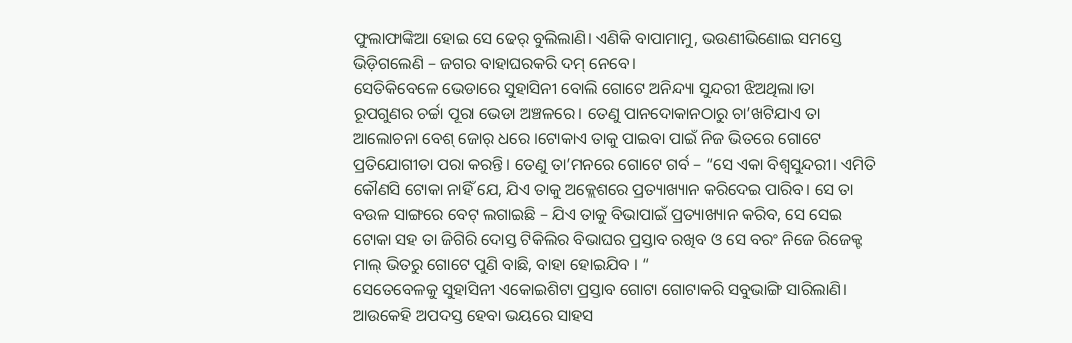ଫୁଲାଫାଙ୍କିଆ ହୋଇ ସେ ଢେର୍ ବୁଲିଲାଣି। ଏଣିକି ବାପାମାମୁ, ଭଉଣୀଭିଣୋଇ ସମସ୍ତେ ଭିଡ଼ିଗଲେଣି – ଜଗର ବାହାଘରକରି ଦମ୍ ନେବେ।
ସେତିକିବେଳେ ଭେଡାରେ ସୁହାସିନୀ ବୋଲି ଗୋଟେ ଅନିନ୍ଦ୍ୟା ସୁନ୍ଦରୀ ଝିଅଥିଲା।ତା ରୂପଗୁଣର ଚର୍ଚ୍ଚା ପୂରା ଭେଡା ଅଞ୍ଚଳରେ। ତେଣୁ ପାନଦୋକାନଠାରୁ ଚା’ଖଟିଯାଏ ତା ଆଲୋଚନା ବେଶ୍ ଜୋର୍ ଧରେ ।ଟୋକାଏ ତାକୁ ପାଇବା ପାଇଁ ନିଜ ଭିତରେ ଗୋଟେ ପ୍ରତିଯୋଗୀତା ପରା କରନ୍ତି। ତେଣୁ ତା’ମନରେ ଗୋଟେ ଗର୍ବ – “ସେ ଏକା ବିଶ୍ଵସୁନ୍ଦରୀ। ଏମିତି କୌଣସି ଟୋକା ନାହିଁ ଯେ, ଯିଏ ତାକୁ ଅକ୍ଲେଶରେ ପ୍ରତ୍ୟାଖ୍ୟାନ କରିଦେଇ ପାରିବ। ସେ ତା ବଉଳ ସାଙ୍ଗରେ ବେଟ୍ ଲଗାଇଛି – ଯିଏ ତାକୁ ବିଭାପାଇଁ ପ୍ରତ୍ୟାଖ୍ୟାନ କରିବ, ସେ ସେଇ ଟୋକା ସହ ତା ଜିଗିରି ଦୋସ୍ତ ଟିକିଲିର ବିଭାଘର ପ୍ରସ୍ତାବ ରଖିବ ଓ ସେ ବରଂ ନିଜେ ରିଜେକ୍ଟ ମାଲ୍ ଭିତରୁ ଗୋଟେ ପୁଣି ବାଛି, ବାହା ହୋଇଯିବ । “
ସେତେବେଳକୁ ସୁହାସିନୀ ଏକୋଇଶିଟା ପ୍ରସ୍ତାବ ଗୋଟା ଗୋଟାକରି ସବୁଭାଙ୍ଗି ସାରିଲାଣି। ଆଉକେହି ଅପଦସ୍ତ ହେବା ଭୟରେ ସାହସ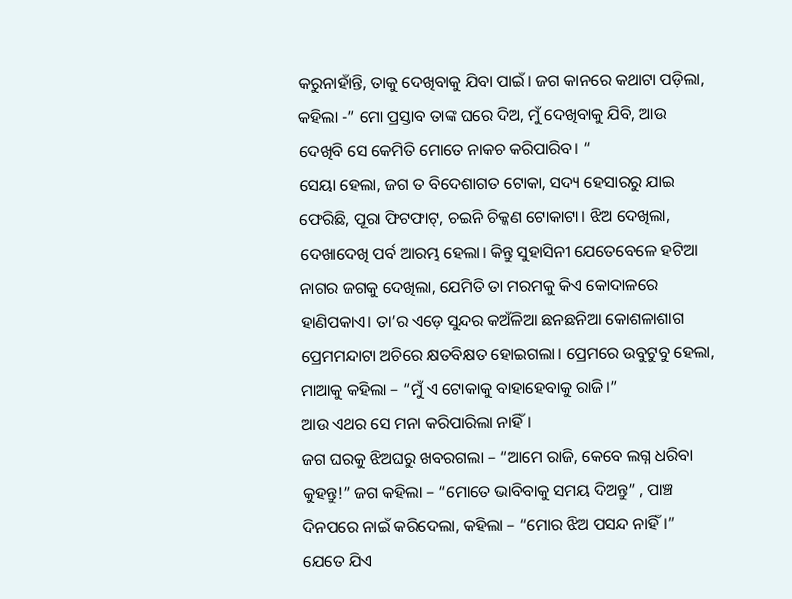କରୁନାହାଁନ୍ତି, ତାକୁ ଦେଖିବାକୁ ଯିବା ପାଇଁ। ଜଗ କାନରେ କଥାଟା ପଡ଼ିଲା, କହିଲା -” ମୋ ପ୍ରସ୍ତାବ ତାଙ୍କ ଘରେ ଦିଅ, ମୁଁ ଦେଖିବାକୁ ଯିବି, ଆଉ ଦେଖିବି ସେ କେମିତି ମୋତେ ନାକଚ କରିପାରିବ। “
ସେୟା ହେଲା, ଜଗ ତ ବିଦେଶାଗତ ଟୋକା, ସଦ୍ୟ ହେସାରରୁ ଯାଇ ଫେରିଛି, ପୂରା ଫିଟଫାଟ୍, ଚଇନି ଚିକ୍କଣ ଟୋକାଟା। ଝିଅ ଦେଖିଲା, ଦେଖାଦେଖି ପର୍ବ ଆରମ୍ଭ ହେଲା। କିନ୍ତୁ ସୁହାସିନୀ ଯେତେବେଳେ ହଟିଆ ନାଗର ଜଗକୁ ଦେଖିଲା, ଯେମିତି ତା ମରମକୁ କିଏ କୋଦାଳରେ ହାଣିପକାଏ। ତା’ର ଏଡ଼େ ସୁନ୍ଦର କଅଁଳିଆ ଛନଛନିଆ କୋଶଳାଶାଗ ପ୍ରେମମନ୍ଦାଟା ଅଚିରେ କ୍ଷତବିକ୍ଷତ ହୋଇଗଲା। ପ୍ରେମରେ ଉବୁଟୁବୁ ହେଲା, ମାଆକୁ କହିଲା – “ମୁଁ ଏ ଟୋକାକୁ ବାହାହେବାକୁ ରାଜି।”
ଆଉ ଏଥର ସେ ମନା କରିପାରିଲା ନାହିଁ।
ଜଗ ଘରକୁ ଝିଅଘରୁ ଖବରଗଲା – “ଆମେ ରାଜି, କେବେ ଲଗ୍ନ ଧରିବା କୁହନ୍ତୁ!” ଜଗ କହିଲା – “ମୋତେ ଭାବିବାକୁ ସମୟ ଦିଅନ୍ତୁ” , ପାଞ୍ଚ ଦିନପରେ ନାଇଁ କରିଦେଲା, କହିଲା – “ମୋର ଝିଅ ପସନ୍ଦ ନାହିଁ।” ଯେତେ ଯିଏ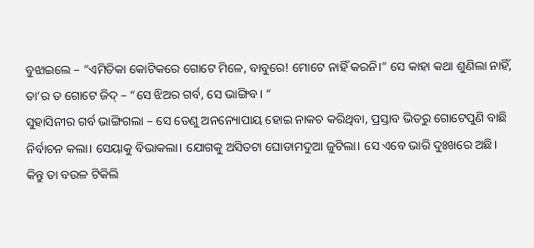ବୁଝାଇଲେ – “ଏମିତିକା କୋଟିକରେ ଗୋଟେ ମିଳେ, ବାବୁରେ! ମୋଟେ ନାହିଁ କରନି।” ସେ କାହା କଥା ଶୁଣିଲା ନାହିଁ, ତା’ର ତ ଗୋଟେ ଜିଦ୍ – “ସେ ଝିଅର ଗର୍ବ, ସେ ଭାଙ୍ଗିବ। “
ସୁହାସିନୀର ଗର୍ବ ଭାଙ୍ଗିଗଲା – ସେ ତେଣୁ ଅନନ୍ୟୋପାୟ ହୋଇ ନାକଚ କରିଥିବା, ପ୍ରସ୍ତାବ ଭିତରୁ ଗୋଟେପୁଣି ବାଛି ନିର୍ବାଚନ କଲା। ସେୟାକୁ ବିଭାକଲା। ଯୋଗକୁ ଅସିତଟା ଘୋଡାମଦୁଆ ଜୁଟିଲା। ସେ ଏବେ ଭାରି ଦୁଃଖରେ ଅଛି।
କିନ୍ତୁ ତା ବଉଳ ଟିକିଲି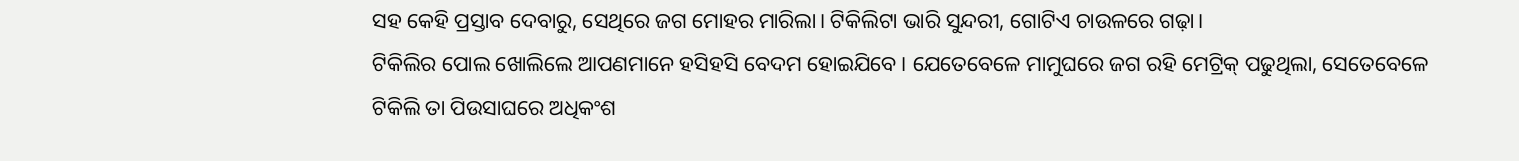ସହ କେହି ପ୍ରସ୍ତାବ ଦେବାରୁ, ସେଥିରେ ଜଗ ମୋହର ମାରିଲା। ଟିକିଲିଟା ଭାରି ସୁନ୍ଦରୀ, ଗୋଟିଏ ଚାଉଳରେ ଗଢ଼ା।
ଟିକିଲିର ପୋଲ ଖୋଲିଲେ ଆପଣମାନେ ହସିହସି ବେଦମ ହୋଇଯିବେ। ଯେତେବେଳେ ମାମୁଘରେ ଜଗ ରହି ମେଟ୍ରିକ୍ ପଢୁଥିଲା, ସେତେବେଳେ ଟିକିଲି ତା ପିଉସାଘରେ ଅଧିକଂଶ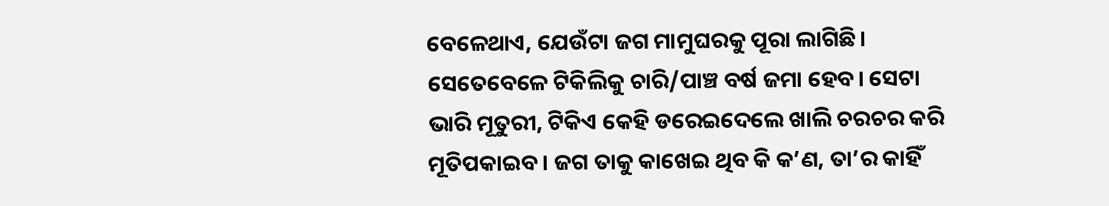ବେଳେଥାଏ, ଯେଉଁଟା ଜଗ ମାମୁଘରକୁ ପୂରା ଲାଗିଛି। ସେତେବେଳେ ଟିକିଲିକୁ ଚାରି/ପାଞ୍ଚ ବର୍ଷ ଜମା ହେବ। ସେଟା ଭାରି ମୂତୁରୀ, ଟିକିଏ କେହି ଡରେଇଦେଲେ ଖାଲି ଚରଚର କରି ମୂତିପକାଇବ। ଜଗ ତାକୁ କାଖେଇ ଥିବ କି କ’ଣ, ତା’ର କାହିଁ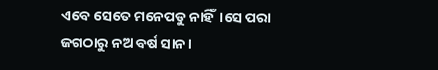ଏବେ ସେତେ ମନେପଡୁ ନାହିଁ।ସେ ପରା ଜଗଠାରୁ ନଅ ବର୍ଷ ସାନ।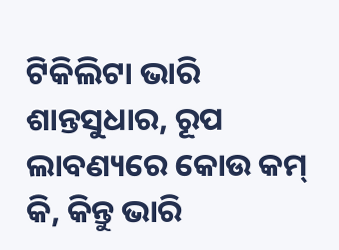ଟିକିଲିଟା ଭାରି ଶାନ୍ତସୁଧାର, ରୂପ ଲାବଣ୍ୟରେ କୋଉ କମ୍ କି, କିନ୍ତୁ ଭାରି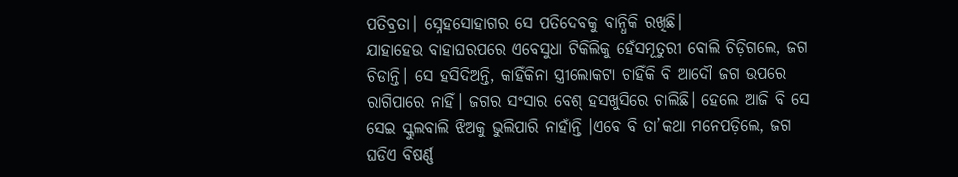ପତିବ୍ରତା। ସ୍ନେହସୋହାଗର ସେ ପତିଦେବକୁ ବାନ୍ଧିକି ରଖିଛି।
ଯାହାହେଉ ବାହାଘରପରେ ଏବେସୁଧା ଟିକିଲିକୁ ହେଁସମୂତୁରୀ ବୋଲି ଚିଡ଼ିଗଲେ, ଜଗ ଚିଡାନ୍ତି। ସେ ହସିଦିଅନ୍ତି, କାହିଁକିନା ସ୍ତ୍ରୀଲୋକଟା ଚାହିଁକି ବି ଆଦୌ ଜଗ ଉପରେ ରାଗିପାରେ ନାହିଁ। ଜଗର ସଂସାର ବେଶ୍ ହସଖୁସିରେ ଚାଲିଛି। ହେଲେ ଆଜି ବି ସେ ସେଇ ସ୍କୁଲବାଲି ଝିଅକୁ ଭୁଲିପାରି ନାହାଁନ୍ତି ।ଏବେ ବି ତା’କଥା ମନେପଡ଼ିଲେ, ଜଗ ଘଡିଏ ବିଷର୍ଣ୍ଣ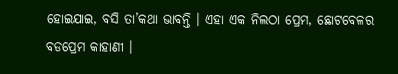ହୋଇଯାଇ, ବସି ତା’କଥା ଭାବନ୍ତି । ଏହା ଏକ ନିଲଠା ପ୍ରେମ, ଛୋଟବେଳର ବଡପ୍ରେମ କାହାଣୀ ।